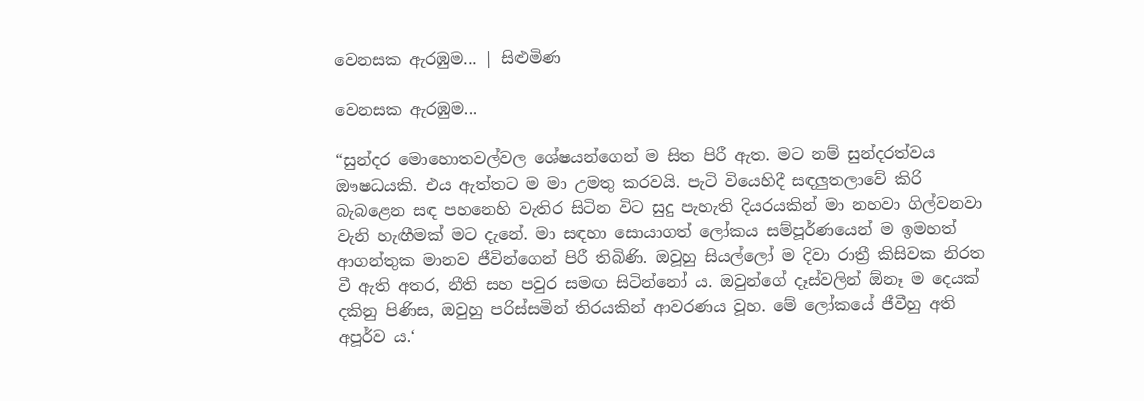වෙනසක ඇරඹුම... | සිළුමිණ

වෙනසක ඇරඹුම...

“සුන්දර මොහොතවල්වල ශේෂයන්ගෙන් ම සිත පිරී ඇත. මට නම් සුන්දරත්වය ඖෂධයකි. එය ඇත්තට ම මා උමතු කරවයි. පැටි වියෙහිදී සඳලුතලාවේ කිරි බැබළෙන සඳ පහනෙහි වැතිර සිටින විට සුදු පැහැති දියරයකින් මා නහවා ගිල්වනවා වැනි හැඟීමක් මට දැනේ. මා සඳහා සොයාගත් ලෝකය සම්පූර්ණයෙන් ම ඉමහත් ආගන්තුක මානව ජීවින්ගෙන් පිරී තිබිණි. ඔවූහු සියල්ලෝ ම දිවා රාත්‍රී කිසිවක නිරත වී ඇති අතර, නීති සහ පවුර සමඟ සිටින්නෝ ය. ඔවුන්ගේ දෑස්වලින් ඕනෑ ම දෙයක් දකිනු පිණිස, ඔවුහු පරිස්සමින් තිරයකින් ආවරණය වූහ. මේ ලෝකයේ ජීවීහු අති අපූර්ව ය.‘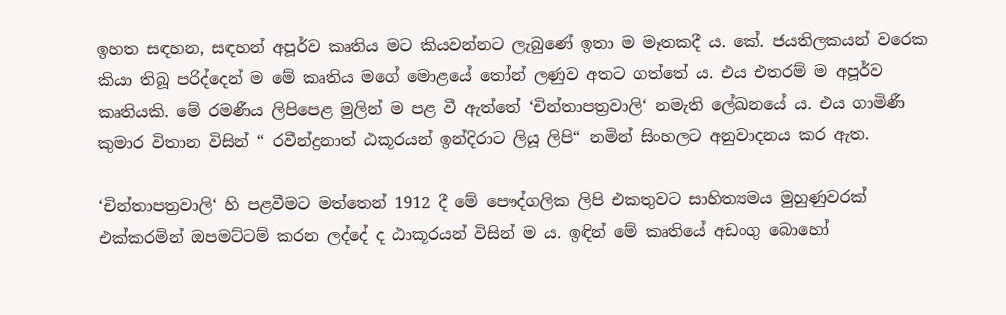ඉහත සඳහන, සඳහන් අපූර්ව කෘතිය මට කියවන්නට ලැබුණේ ඉතා ම මෑතකදී ය. කේ. ජයතිලකයන් වරෙක කියා තිබූ පරිද්දෙන් ම මේ කෘතිය මගේ මොළයේ තෝන් ලණුව අතට ගත්තේ ය. එය එතරම් ම අපූර්ව කෘතියකි. මේ රමණීය ලිපිපෙළ මුලින් ම පළ වී ඇත්තේ ‘චින්තාපත්‍රවාලි‘ නමැති ලේඛනයේ ය. එය ගාමිණී කුමාර විතාන විසින් “ රවීන්ද්‍රනාත් ඨකූරයන් ඉන්දිරාට ලියූ ලිපි“ නමින් සිංහලට අනුවාදනය කර ඇත.

‘චින්තාපත්‍රවාලි‘ හි පළවීමට මත්තෙන් 1912 දී මේ පෞද්ගලික ලිපි එකතුවට සාහිත්‍යමය මුහුණුවරක් එක්කරමින් ඔපමට්ටම් කරන ලද්දේ ද ඨාකූරයන් විසින් ම ය. ඉඳින් මේ කෘතියේ අඩංගු බොහෝ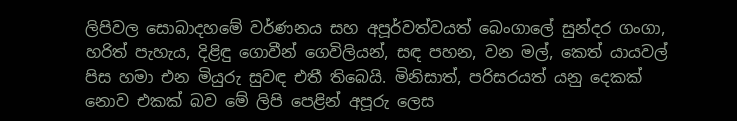ලිපිවල සොබාදහමේ වර්ණනය සහ අපූර්වත්වයත් බෙංගාලේ සුන්දර ගංගා, හරිත් පැහැය, දිළිඳු ගොවීන් ගෙවිලියන්, සඳ පහන, වන මල්, කෙත් යායවල් පිස හමා එන මියුරු සුවඳ එතී තිබෙයි. මිනිසාත්, පරිසරයත් යනු දෙකක් නොව එකක් බව මේ ලිපි පෙළින් අපූරු ලෙස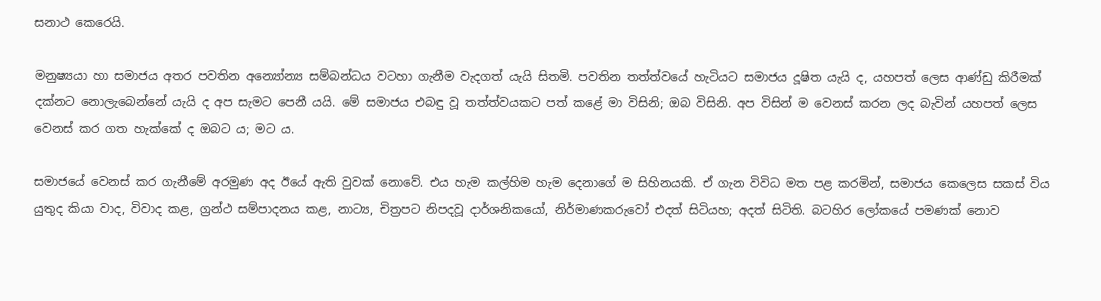සනාථ කෙරෙයි.

මනුෂ්‍යයා හා සමාජය අතර පවතින අන්‍යෝන්‍ය සම්බන්ධය වටහා ගැනීම වැදගත් යැයි සිතමි. පවතින තත්ත්වයේ හැටියට සමාජය දූෂිත යැයි ද, යහපත් ලෙස ආණ්ඩු කිරීමක් දක්නට නොලැබෙන්නේ යැයි ද අප සැමට පෙනී යයි. මේ සමාජය එබඳු වූ තත්ත්වයකට පත් කළේ මා විසිනි; ඔබ විසිනි. අප විසින් ම වෙනස් කරන ලද බැවින් යහපත් ලෙස වෙනස් කර ගත හැක්කේ ද ඔබට ය; මට ය.

සමාජයේ වෙනස් කර ගැනීමේ අරමුණ අද ඊයේ ඇති වුවක් නොවේ. එය හැම කල්හිම හැම දෙනාගේ ම සිහිනයකි. ඒ ගැන විවිධ මත පළ කරමින්, සමාජය කෙලෙස සකස් විය යුතුද කියා වාද, විවාද කළ, ග්‍රන්ථ සම්පාදනය කළ, නාට්‍ය, චිත්‍රපට නිපදවූ දාර්ශනිකයෝ, නිර්මාණකරුවෝ එදත් සිටියහ; අදත් සිටිති. බටහිර ලෝකයේ පමණක් නොව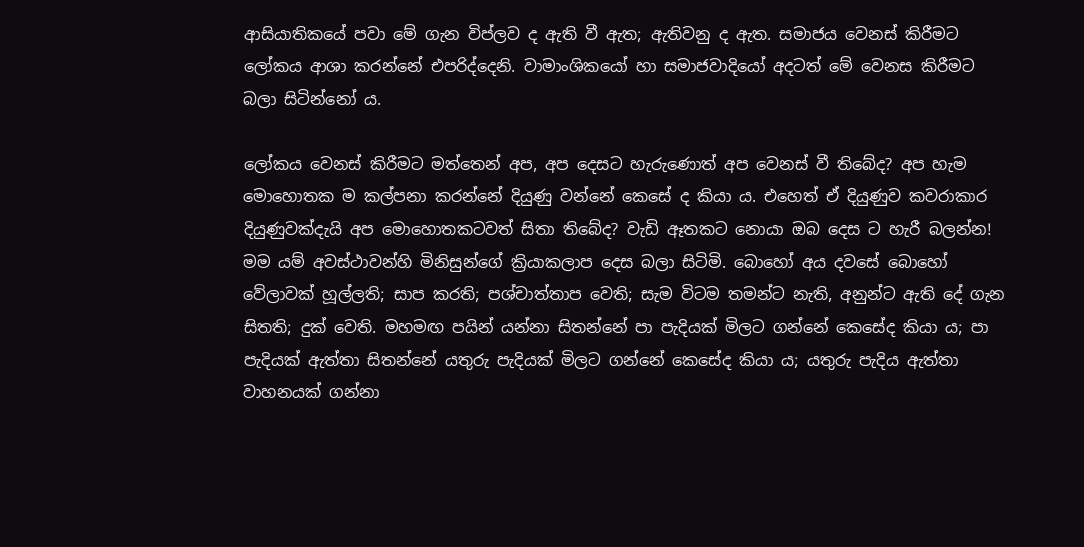ආසියාතිකයේ පවා මේ ගැන විප්ලව ද ඇති වී ඇත; ඇතිවනු ද ඇත. සමාජය වෙනස් කිරීමට ලෝකය ආශා කරන්නේ එපරිද්දෙනි. වාමාංශිකයෝ හා සමාජවාදියෝ අදටත් මේ වෙනස කිරීමට බලා සිටින්නෝ ය.

ලෝකය වෙනස් කිරීමට මත්තෙන් අප, අප දෙසට හැරුණොත් අප වෙනස් වී තිබේද? අප හැම මොහොතක ම කල්පනා කරන්නේ දියුණු වන්නේ කෙසේ ද කියා ය. එහෙත් ඒ දියුණුව කවරාකාර දියුණුවක්දැයි අප මොහොතකටවත් සිතා තිබේද? වැඩි ඈතකට නොයා ඔබ දෙස ට හැරී බලන්න! මම යම් අවස්ථාවන්හි මිනිසුන්ගේ ක්‍රියාකලාප දෙස බලා සිටිමි. බොහෝ අය දවසේ බොහෝ වේලාවක් හූල්ලති; සාප කරති; පශ්චාත්තාප වෙති; සැම විටම තමන්ට නැති, අනුන්ට ඇති දේ ගැන සිතති; දුක් වෙති. මහමඟ පයින් යන්නා සිතන්නේ පා පැදියක් මිලට ගන්නේ කෙසේද කියා ය; පා පැදියක් ඇත්තා සිතන්නේ යතුරු පැදියක් මිලට ගන්නේ කෙසේද කියා ය; යතුරු පැදිය ඇත්තා වාහනයක් ගන්නා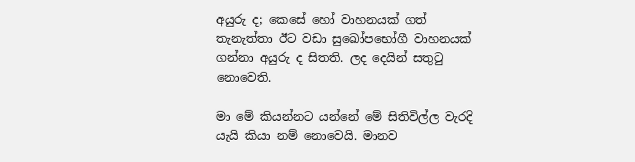අයුරු ද; කෙසේ හෝ වාහනයක් ගත් තැනැත්තා ඊට වඩා සුඛෝපභෝගී වාහනයක් ගන්නා අයුරු ද සිතති. ලද දෙයින් සතුටු නොවෙති.

මා මේ කියන්නට යන්නේ මේ සිතිවිල්ල වැරදි යැයි කියා නම් නොවෙයි. මානව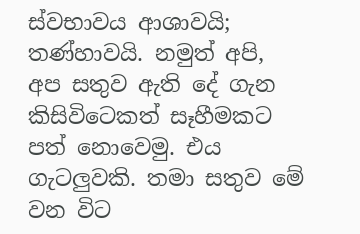ස්වභාවය ආශාවයි; තණ්හාවයි. නමුත් අපි, අප සතුව ඇති දේ ගැන කිසිවිටෙකත් සෑහීමකට පත් නොවෙමු. එය ගැටලුවකි. තමා සතුව මේ වන විට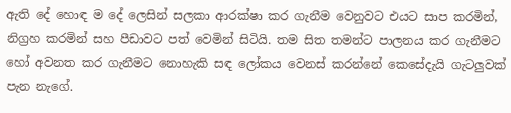ඇති දේ හොඳ ම දේ ලෙසින් සලකා ආරක්ෂා කර ගැනීම වෙනුවට එයට සාප කරමින්, නිග්‍රහ කරමින් සහ පීඩාවට පත් වෙමින් සිටියි. තම සිත තමන්ට පාලනය කර ගැනීමට හෝ අවනත කර ගැනීමට නොහැකි සඳ ලෝකය වෙනස් කරන්නේ කෙසේදැයි ගැටලුවක් පැන නැගේ.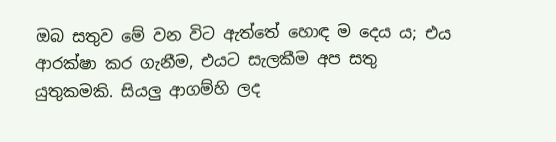ඔබ සතුව මේ වන විට ඇත්තේ හොඳ ම දෙය ය; එය ආරක්ෂා කර ගැනීම, එයට සැලකීම අප සතු යුතුකමකි. සියලු ආගම්හි ලද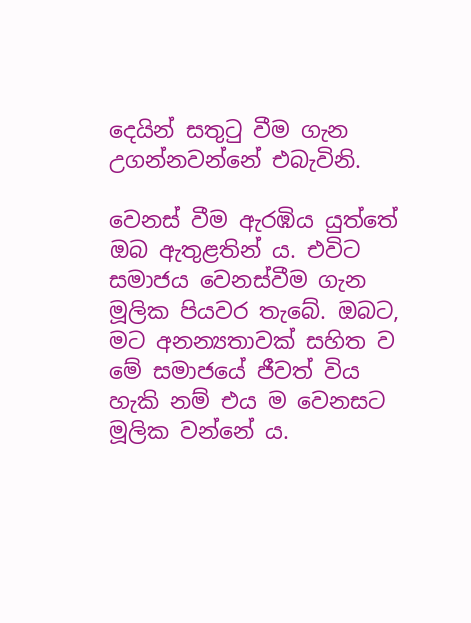දෙයින් සතුටු වීම ගැන උගන්නවන්නේ එබැවිනි.

වෙනස් වීම ඇරඹිය යුත්තේ ඔබ ඇතුළතින් ය. එවිට සමාජය වෙනස්වීම ගැන මූලික පියවර තැබේ. ඔබට, මට අනන්‍යතාවක් සහිත ව මේ සමාජයේ ජීවත් විය හැකි නම් එය ම වෙනසට මූලික වන්නේ ය.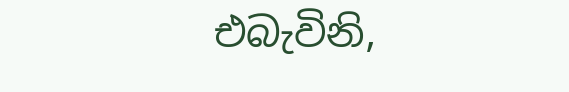එබැවිනි,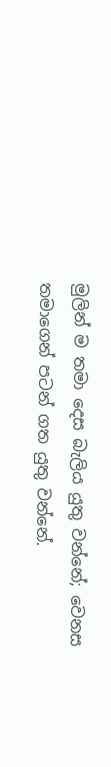මුලින් ම තමා දෙස බැලිය යුතු වන්නේ; වෙනස තමාගෙන් පටන් ගත යුතු වන්නේ.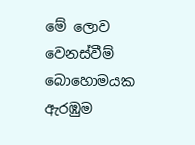මේ ලොව වෙනස්වීම් බොහොමයක ඇරඹුම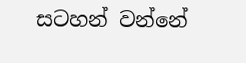සටහන් වන්නේ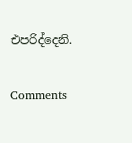එපරිද්දෙනි.

Comments